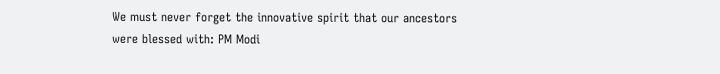We must never forget the innovative spirit that our ancestors were blessed with: PM Modi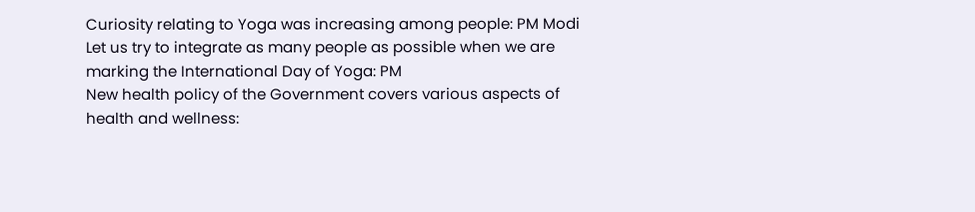Curiosity relating to Yoga was increasing among people: PM Modi
Let us try to integrate as many people as possible when we are marking the International Day of Yoga: PM
New health policy of the Government covers various aspects of health and wellness: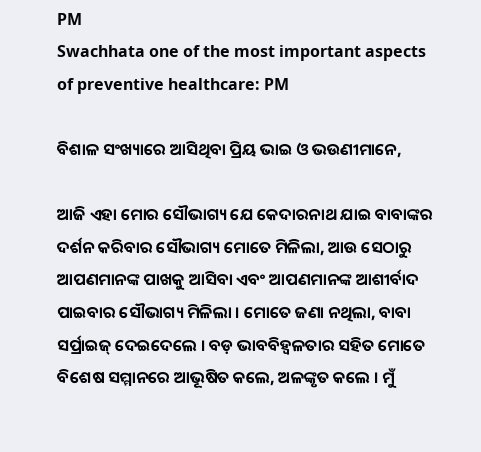PM
Swachhata one of the most important aspects of preventive healthcare: PM

ବିଶାଳ ସଂଖ୍ୟାରେ ଆସିଥିବା ପ୍ରିୟ ଭାଇ ଓ ଭଉଣୀମାନେ,

ଆଜି ଏହା ମୋର ସୌଭାଗ୍ୟ ଯେ କେଦାରନାଥ ଯାଇ ବାବାଙ୍କର ଦର୍ଶନ କରିବାର ସୌଭାଗ୍ୟ ମୋତେ ମିଳିଲା, ଆଉ ସେଠାରୁ ଆପଣମାନଙ୍କ ପାଖକୁ ଆସିବା ଏବଂ ଆପଣମାନଙ୍କ ଆଶୀର୍ବାଦ ପାଇବାର ସୌଭାଗ୍ୟ ମିଳିଲା । ମୋତେ ଜଣା ନଥିଲା, ବାବା ସର୍ପ୍ରାଇଜ୍ ଦେଇଦେଲେ । ବଡ଼ ଭାବବିହ୍ୱଳତାର ସହିତ ମୋତେ ବିଶେଷ ସମ୍ମାନରେ ଆଭୂଷିତ କଲେ, ଅଳଙ୍କୃତ କଲେ । ମୁଁ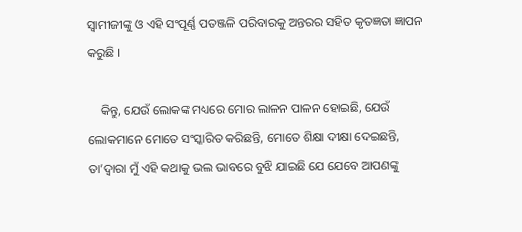ସ୍ୱାମୀଜୀଙ୍କୁ ଓ ଏହି ସଂପୂର୍ଣ୍ଣ ପତଞ୍ଜଳି ପରିବାରକୁ ଅନ୍ତରର ସହିତ କୃତଜ୍ଞତା ଜ୍ଞାପନ କରୁଛି ।

    କିନ୍ତୁ, ଯେଉଁ ଲୋକଙ୍କ ମଧ୍ୟରେ ମୋର ଲାଳନ ପାଳନ ହୋଇଛି, ଯେଉଁ ଲୋକମାନେ ମୋତେ ସଂସ୍କାରିତ କରିଛନ୍ତି, ମୋତେ ଶିକ୍ଷା ଦୀକ୍ଷା ଦେଇଛନ୍ତି, ତା’ଦ୍ୱାରା ମୁଁ ଏହି କଥାକୁ ଭଲ ଭାବରେ ବୁଝି ଯାଇଛି ଯେ ଯେବେ ଆପଣଙ୍କୁ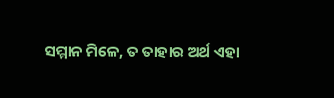ସମ୍ମାନ ମିଳେ, ତ ତାହାର ଅର୍ଥ ଏହା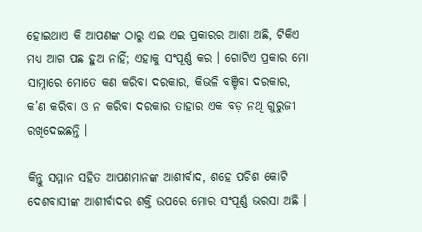ହୋଇଥାଏ କି ଆପଣଙ୍କ ଠାରୁ ଏଇ ଏଇ ପ୍ରକାରର ଆଶା ଅଛି, ଟିକିଏ ମଧ୍ୟ ଆଗ ପଛ ହୁଅ ନାହିଁ; ଏହାକୁ ସଂପୂର୍ଣ୍ଣ କର । ଗୋଟିଏ ପ୍ରକାର ମୋ ସାମ୍ନାରେ ମୋତେ କଣ କରିବା ଦରକାର, କିଭଳି ବଞ୍ଚିବା ଦରକାର, କ’ଣ କରିବା ଓ ନ କରିବା ଦରକାର ତାହାର ଏକ ବଡ଼ ନଥି ଗୁରୁଜୀ ରଖିଦେଇଛନ୍ତି ।

କିନ୍ତୁ ସମ୍ମାନ ସହିତ ଆପଣମାନଙ୍କ ଆଶୀର୍ବାଦ, ଶହେ ପଚିଶ କୋଟି ଦେଶବାସୀଙ୍କ ଆଶୀର୍ବାଦର ଶକ୍ତି ଉପରେ ମୋର ସଂପୂର୍ଣ୍ଣ ଭରସା ଅଛି ।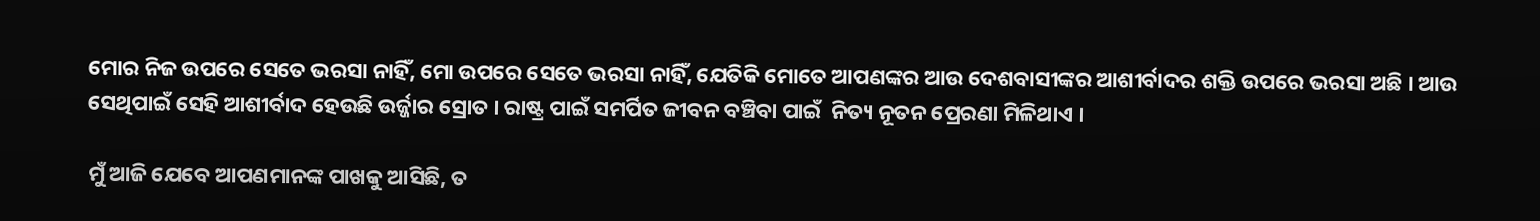ମୋର ନିଜ ଉପରେ ସେତେ ଭରସା ନାହିଁ, ମୋ ଉପରେ ସେତେ ଭରସା ନାହିଁ, ଯେତିକି ମୋତେ ଆପଣଙ୍କର ଆଉ ଦେଶବାସୀଙ୍କର ଆଶୀର୍ବାଦର ଶକ୍ତି ଉପରେ ଭରସା ଅଛି । ଆଉ ସେଥିପାଇଁ ସେହି ଆଶୀର୍ବାଦ ହେଉଛି ଉର୍ଜ୍ଜାର ସ୍ରୋତ । ରାଷ୍ଟ୍ର ପାଇଁ ସମର୍ପିତ ଜୀବନ ବଞ୍ଚିବା ପାଇଁ  ନିତ୍ୟ ନୂତନ ପ୍ରେରଣା ମିଳିଥାଏ ।

ମୁଁ ଆଜି ଯେବେ ଆପଣମାନଙ୍କ ପାଖକୁ ଆସିଛି, ତ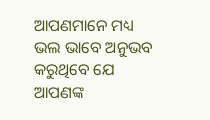ଆପଣମାନେ ମଧ୍ୟ ଭଲ ଭାବେ ଅନୁଭବ କରୁଥିବେ ଯେ ଆପଣଙ୍କ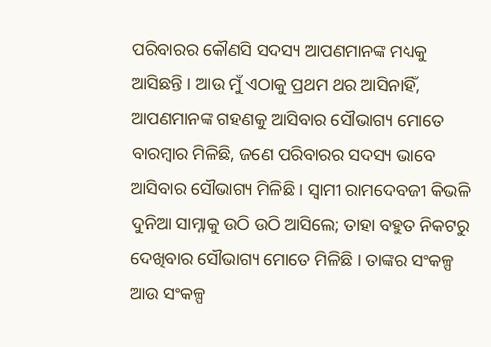ପରିବାରର କୌଣସି ସଦସ୍ୟ ଆପଣମାନଙ୍କ ମଧ୍ୟକୁ ଆସିଛନ୍ତି । ଆଉ ମୁଁ ଏଠାକୁ ପ୍ରଥମ ଥର ଆସିନାହିଁ, ଆପଣମାନଙ୍କ ଗହଣକୁ ଆସିବାର ସୌଭାଗ୍ୟ ମୋତେ ବାରମ୍ବାର ମିଳିଛି, ଜଣେ ପରିବାରର ସଦସ୍ୟ ଭାବେ ଆସିବାର ସୌଭାଗ୍ୟ ମିଳିଛି । ସ୍ୱାମୀ ରାମଦେବଜୀ କିଭଳି ଦୁନିଆ ସାମ୍ନାକୁ ଉଠି ଉଠି ଆସିଲେ; ତାହା ବହୁତ ନିକଟରୁ ଦେଖିବାର ସୌଭାଗ୍ୟ ମୋତେ ମିଳିଛି । ତାଙ୍କର ସଂକଳ୍ପ ଆଉ ସଂକଳ୍ପ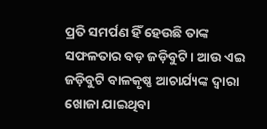ପ୍ରତି ସମର୍ପଣ ହିଁ ହେଉଛି ତାଙ୍କ ସଫଳତାର ବଡ଼ ଜଡ଼ିବୁଟି । ଆଉ ଏଇ ଜଡ଼ିବୁଟି ବାଳକୃଷ୍ଣ ଆଚାର୍ଯ୍ୟଙ୍କ ଦ୍ୱାରା ଖୋଜା ଯାଇଥିବା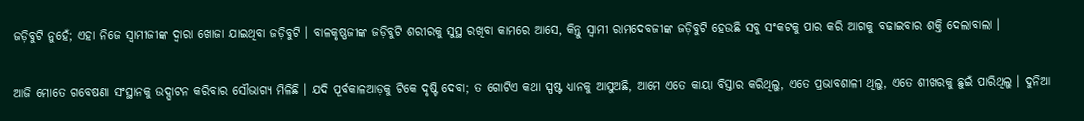ଜଡ଼ିବୁଟି ନୁହେଁ; ଏହା ନିଜେ ସ୍ୱାମୀଜୀଙ୍କ ଦ୍ୱାରା ଖୋଜା ଯାଇଥିବା ଜଡ଼ିବୁଟି । ବାଳକୃଷ୍ଣଜୀଙ୍କ ଜଡ଼ିବୁଟି ଶରୀରକୁ ସୁସ୍ଥ ରଖିବା କାମରେ ଆସେ, କିନ୍ତୁ ସ୍ୱାମୀ ରାମଦେବଜୀଙ୍କ ଜଡ଼ିବୁଟି ହେଉଛି ସବୁ ସଂକଟକୁ ପାର କରି ଆଗକୁ ବଢାଇବାର ଶକ୍ତି ଦେଲାବାଲା ।

ଆଜି ମୋତେ ଗବେଷଣା ସଂସ୍ଥାନକୁ ଉଦ୍ଘାଟନ କରିବାର ସୌଭାଗ୍ୟ ମିଳିଛି । ଯଦି ପୂର୍ବକାଳଆଡ଼କୁ ଟିକେ ଦୃଷ୍ଟି ଦେବା; ତ ଗୋଟିଏ କଥା ସ୍ପଷ୍ଟ ଧ୍ୟାନକୁ ଆସୁଅଛି, ଆମେ ଏତେ କାୟା ବିସ୍ତାର କରିଥିଲୁ, ଏତେ ପ୍ରଭାବଶାଳୀ ଥିଲୁ, ଏତେ ଶୀଖରକୁ ଛୁଇଁ ପାରିଥିଲୁ । ଦୁନିଆ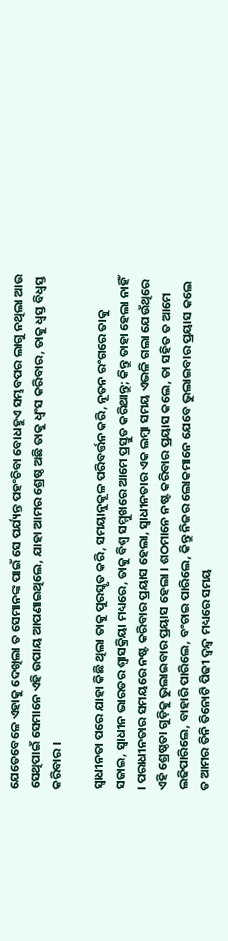ଯେତେବେଳେ ଏହାକୁ ଦେଖିଲା ତ ସେମାନଙ୍କ ପାଇଁ ସେ ପର୍ଯ୍ୟନ୍ତ ପହଂଚିବା ବୋଧହୁଏ ସମ୍ଭବପର ଲାଗୁ ନଥିଲା ଆଉ ସେଥିପାଇଁ ସେମାନେ ଏହି ଉପାୟ ଆପଣାଇଥିଲେ, ଯାହା ଆମର ଶ୍ରେଷ୍ଠ ଅଛି ତାକୁ ଧ୍ୱଂସ କରିବାର, ତାକୁ ଧ୍ୱସ୍ତ ବିଧ୍ୱସ୍ତ କରିବାର ।

ସ୍ୱାଧୀନତା ପରେ ଯାହା କିଛି ଥିଲା ତାକୁ ପୁରସ୍କୃତ କରି, ସମୟାନୁକୂଳ ପରିବର୍ତ୍ତନ କରି, ନୂତନ ରଂଗରେ ତାକୁ ସଜାଇ, ସ୍ୱାଧୀନ ଭାରତର ଶ୍ୱାସକ୍ରିୟା ମଧ୍ୟରେ, ତାକୁ ବିଶ୍ୱ ସମ୍ମୁଖରେ ଆମେ ପ୍ରସ୍ତୁତ କରିଥାନ୍ତୁ; କିନ୍ତୁ ତାହା ହେଲା ନାହିଁ । ପରାଧୀନତାର ସମୟରେ ନଷ୍ଟ କରିବାର ପ୍ରୟାସ ହେଲା, ସ୍ୱାଧୀନତାର ଏକ ଲମ୍ବା ସମୟ ଏଭଳି ଗଲା ଯେଉଁଥିରେ ଏହି ଶ୍ରେଷ୍ଠତା ଗୁଡ଼ିକୁ ଭୁଲାଇବାର ପ୍ରୟାସ ହେଲା । ଶଠମାନେ ନଷ୍ଟ କରିବାର ପ୍ରୟାସ କଲେ, ତା ସହିତ ତ ଆମେ ଲଢିପାରିଲେ, ବାହାରି ପାରିଲେ, ବଂଚାଇ ପାରିଲେ, କିନ୍ତୁ ନିଜର ଲୋକମାନେ ଯେବେ ଭୁଲାଇବାର ପ୍ରୟାସ କଲେ ତ ଆମର ତିନି ତିନୋଟି ପିଢୀ ଦ୍ୱନ୍ଦ୍ୱ ମଧ୍ୟରେ ସମୟ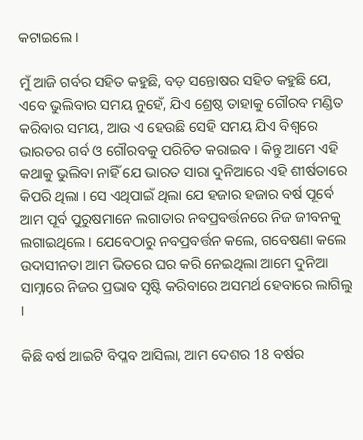କଟାଇଲେ ।

ମୁଁ ଆଜି ଗର୍ବର ସହିତ କହୁଛି, ବଡ଼ ସନ୍ତୋଷର ସହିତ କହୁଛି ଯେ, ଏବେ ଭୁଲିବାର ସମୟ ନୁହେଁ, ଯିଏ ଶ୍ରେଷ୍ଠ ତାହାକୁ ଗୌରବ ମଣ୍ଡିତ କରିବାର ସମୟ, ଆଉ ଏ ହେଉଛି ସେହି ସମୟ ଯିଏ ବିଶ୍ୱରେ ଭାରତର ଗର୍ବ ଓ ଗୌରବକୁ ପରିଚିତ କରାଇବ । କିନ୍ତୁ ଆମେ ଏହି କଥାକୁ ଭୁଲିବା ନାହିଁ ଯେ ଭାରତ ସାରା ଦୁନିଆରେ ଏହି ଶୀର୍ଷତାରେ କିପରି ଥିଲା । ସେ ଏଥିପାଇଁ ଥିଲା ଯେ ହଜାର ହଜାର ବର୍ଷ ପୂର୍ବେ ଆମ ପୂର୍ବ ପୁରୁଷମାନେ ଲଗାତାର ନବପ୍ରବର୍ତ୍ତନରେ ନିଜ ଜୀବନକୁ ଲଗାଇଥିଲେ । ଯେବେଠାରୁ ନବପ୍ରବର୍ତ୍ତନ କଲେ, ଗବେଷଣା କଲେ ଉଦାସୀନତା ଆମ ଭିତରେ ଘର କରି ନେଇଥିଲା ଆମେ ଦୁନିଆ ସାମ୍ନାରେ ନିଜର ପ୍ରଭାବ ସୃଷ୍ଟି କରିବାରେ ଅସମର୍ଥ ହେବାରେ ଲାଗିଲୁ ।

କିଛି ବର୍ଷ ଆଇଟି ବିପ୍ଳବ ଆସିଲା, ଆମ ଦେଶର 18 ବର୍ଷର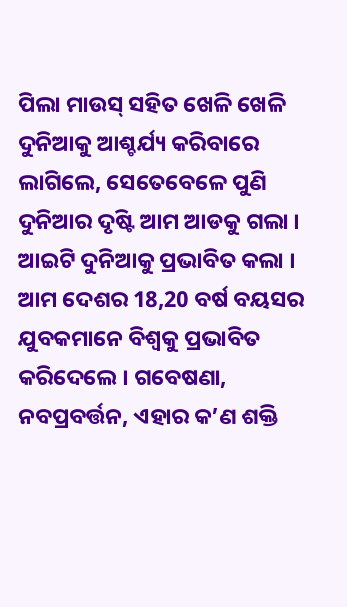ପିଲା ମାଉସ୍ ସହିତ ଖେଳି ଖେଳି ଦୁନିଆକୁ ଆଶ୍ଚର୍ଯ୍ୟ କରିବାରେ ଲାଗିଲେ, ସେତେବେଳେ ପୁଣି ଦୁନିଆର ଦୃଷ୍ଟି ଆମ ଆଡକୁ ଗଲା । ଆଇଟି ଦୁନିଆକୁ ପ୍ରଭାବିତ କଲା । ଆମ ଦେଶର 18,20 ବର୍ଷ ବୟସର ଯୁବକମାନେ ବିଶ୍ୱକୁ ପ୍ରଭାବିତ କରିଦେଲେ । ଗବେଷଣା, ନବପ୍ରବର୍ତ୍ତନ, ଏହାର କ’ଣ ଶକ୍ତି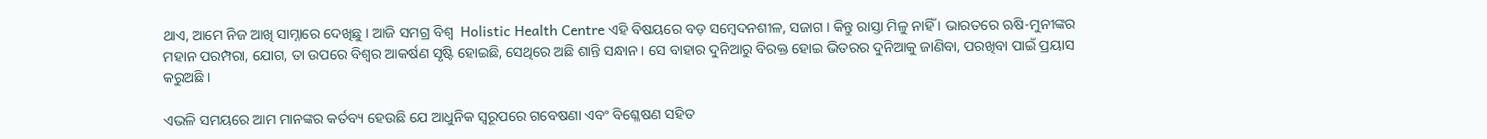ଥାଏ, ଆମେ ନିଜ ଆଖି ସାମ୍ନାରେ ଦେଖିଛୁ । ଆଜି ସମଗ୍ର ବିଶ୍ୱ  Holistic Health Centre ଏହି ବିଷୟରେ ବଡ଼ ସମ୍ବେଦନଶୀଳ, ସଜାଗ । କିନ୍ତୁ ରାସ୍ତା ମିଳୁ ନାହିଁ । ଭାରତରେ ଋଷି-ମୁନୀଙ୍କର ମହାନ ପରମ୍ପରା, ଯୋଗ, ତା ଉପରେ ବିଶ୍ୱର ଆକର୍ଷଣ ସୃଷ୍ଟି ହୋଇଛି, ସେଥିରେ ଅଛି ଶାନ୍ତି ସନ୍ଧାନ । ସେ ବାହାର ଦୁନିଆରୁ ବିରକ୍ତ ହୋଇ ଭିତରର ଦୁନିଆକୁ ଜାଣିବା, ପରଖିବା ପାଇଁ ପ୍ରୟାସ କରୁଅଛି ।

ଏଭଳି ସମୟରେ ଆମ ମାନଙ୍କର କର୍ତବ୍ୟ ହେଉଛି ଯେ ଆଧୁନିକ ସ୍ୱରୂପରେ ଗବେଷଣା ଏବଂ ବିଶ୍ଳେଷଣ ସହିତ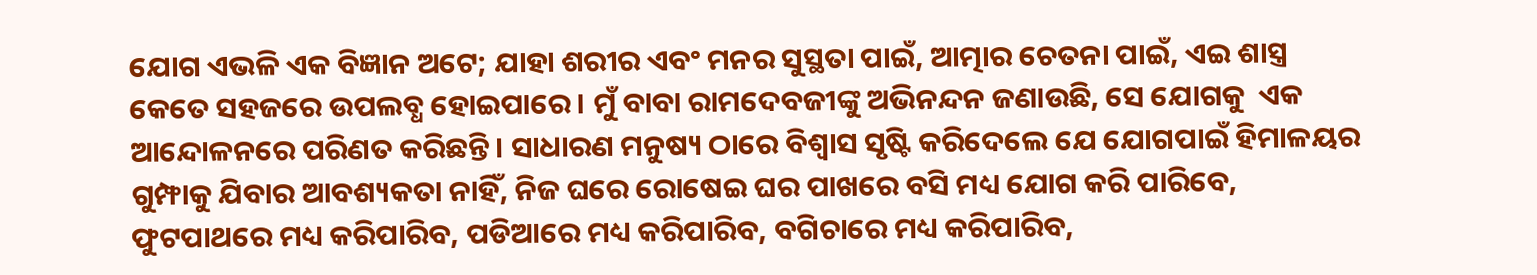ଯୋଗ ଏଭଳି ଏକ ବିଜ୍ଞାନ ଅଟେ; ଯାହା ଶରୀର ଏବଂ ମନର ସୁସ୍ଥତା ପାଇଁ, ଆତ୍ମାର ଚେତନା ପାଇଁ, ଏଇ ଶାସ୍ତ୍ର କେତେ ସହଜରେ ଉପଲବ୍ଧ ହୋଇପାରେ । ମୁଁ ବାବା ରାମଦେବଜୀଙ୍କୁ ଅଭିନନ୍ଦନ ଜଣାଉଛି, ସେ ଯୋଗକୁ  ଏକ ଆନ୍ଦୋଳନରେ ପରିଣତ କରିଛନ୍ତି । ସାଧାରଣ ମନୁଷ୍ୟ ଠାରେ ବିଶ୍ୱାସ ସୃଷ୍ଟି କରିଦେଲେ ଯେ ଯୋଗପାଇଁ ହିମାଳୟର ଗୁମ୍ଫାକୁ ଯିବାର ଆବଶ୍ୟକତା ନାହିଁ, ନିଜ ଘରେ ରୋଷେଇ ଘର ପାଖରେ ବସି ମଧ୍ୟ ଯୋଗ କରି ପାରିବେ, ଫୁଟପାଥରେ ମଧ୍ୟ କରିପାରିବ, ପଡିଆରେ ମଧ୍ୟ କରିପାରିବ, ବଗିଚାରେ ମଧ୍ୟ କରିପାରିବ,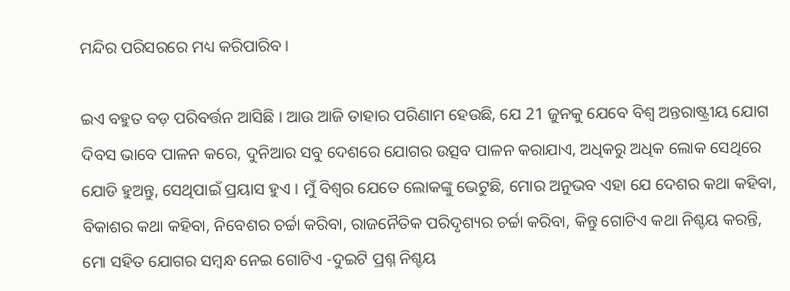ମନ୍ଦିର ପରିସରରେ ମଧ୍ୟ କରିପାରିବ ।

ଇଏ ବହୁତ ବଡ଼ ପରିବର୍ତ୍ତନ ଆସିଛି । ଆଉ ଆଜି ତାହାର ପରିଣାମ ହେଉଛି, ଯେ 21 ଜୁନକୁ ଯେବେ ବିଶ୍ୱ ଅନ୍ତରାଷ୍ଟ୍ରୀୟ ଯୋଗ ଦିବସ ଭାବେ ପାଳନ କରେ, ଦୁନିଆର ସବୁ ଦେଶରେ ଯୋଗର ଉତ୍ସବ ପାଳନ କରାଯାଏ, ଅଧିକରୁ ଅଧିକ ଲୋକ ସେଥିରେ ଯୋଡି ହୁଅନ୍ତୁ, ସେଥିପାଇଁ ପ୍ରୟାସ ହୁଏ । ମୁଁ ବିଶ୍ୱର ଯେତେ ଲୋକଙ୍କୁ ଭେଟୁଛି, ମୋର ଅନୁଭବ ଏହା ଯେ ଦେଶର କଥା କହିବା, ବିକାଶର କଥା କହିବା, ନିବେଶର ଚର୍ଚ୍ଚା କରିବା, ରାଜନୈତିକ ପରିଦୃଶ୍ୟର ଚର୍ଚ୍ଚା କରିବା, କିନ୍ତୁ ଗୋଟିଏ କଥା ନିଶ୍ଚୟ କରନ୍ତି, ମୋ ସହିତ ଯୋଗର ସମ୍ବନ୍ଧ ନେଇ ଗୋଟିଏ -ଦୁଇଟି ପ୍ରଶ୍ନ ନିଶ୍ଚୟ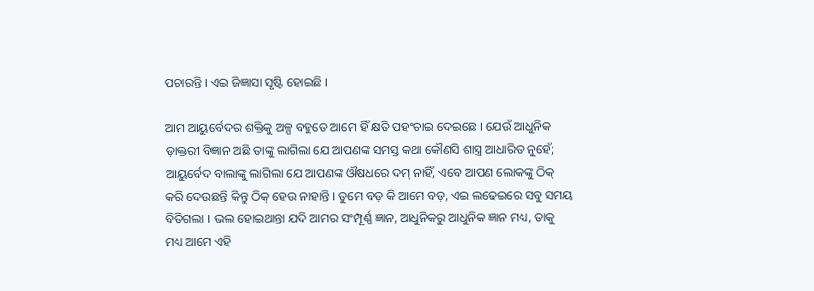ପଚାରନ୍ତି । ଏଇ ଜିଜ୍ଞାସା ସୃଷ୍ଟି ହୋଇଛି ।

ଆମ ଆୟୁର୍ବେଦର ଶକ୍ତିକୁ ଅଳ୍ପ ବହୁତେ ଆମେ ହିଁ କ୍ଷତି ପହଂଚାଇ ଦେଇଛେ । ଯେଉଁ ଆଧୁନିକ ଡ଼ାକ୍ତରୀ ବିଜ୍ଞାନ ଅଛି ତାଙ୍କୁ ଲାଗିଲା ଯେ ଆପଣଙ୍କ ସମସ୍ତ କଥା କୌଣସି ଶାସ୍ତ୍ର ଆଧାରିତ ନୁହେଁ; ଆୟୁର୍ବେଦ ବାଲାଙ୍କୁ ଲାଗିଲା ଯେ ଆପଣଙ୍କ ଔଷଧରେ ଦମ୍ ନାହିଁ, ଏବେ ଆପଣ ଲୋକଙ୍କୁ ଠିକ୍ କରି ଦେଉଛନ୍ତି କିନ୍ତୁ ଠିକ୍ ହେଉ ନାହାନ୍ତି । ତୁମେ ବଡ଼ କି ଆମେ ବଡ଼, ଏଇ ଲଢେଇରେ ସବୁ ସମୟ ବିତିଗଲା । ଭଲ ହୋଇଥାନ୍ତା ଯଦି ଆମର ସଂମ୍ପୂର୍ଣ୍ଣ ଜ୍ଞାନ, ଆଧୁନିକରୁ ଆଧୁନିକ ଜ୍ଞାନ ମଧ୍ୟ, ତାକୁ ମଧ୍ୟ ଆମେ ଏହି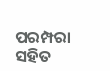ପରମ୍ପରା ସହିତ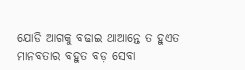ଯୋଡି ଆଗକୁ ବଢାଇ ଥାଆନ୍ତେ ତ ହୁଏତ ମାନବତାର ବହୁତ ବଡ଼ ସେବା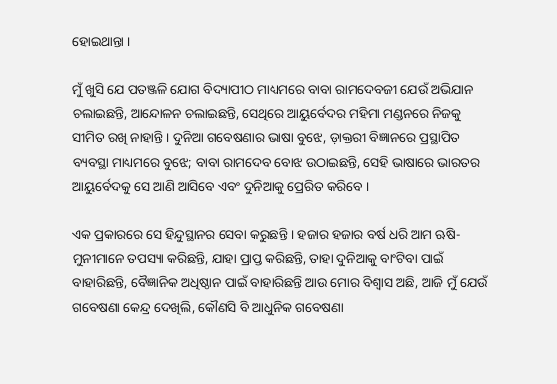ହୋଇଥାନ୍ତା ।

ମୁଁ ଖୁସି ଯେ ପତଞ୍ଜଳି ଯୋଗ ବିଦ୍ୟାପୀଠ ମାଧ୍ୟମରେ ବାବା ରାମଦେବଜୀ ଯେଉଁ ଅଭିଯାନ ଚଲାଇଛନ୍ତି, ଆନ୍ଦୋଳନ ଚଲାଇଛନ୍ତି, ସେଥିରେ ଆୟୁର୍ବେଦର ମହିମା ମଣ୍ଡନରେ ନିଜକୁ ସୀମିତ ରଖି ନାହାନ୍ତି । ଦୁନିଆ ଗବେଷଣାର ଭାଷା ବୁଝେ, ଡ଼ାକ୍ତରୀ ବିଜ୍ଞାନରେ ପ୍ରସ୍ଥାପିତ ବ୍ୟବସ୍ଥା ମାଧ୍ୟମରେ ବୁଝେ; ବାବା ରାମଦେବ ବୋଝ ଉଠାଇଛନ୍ତି, ସେହି ଭାଷାରେ ଭାରତର ଆୟୁର୍ବେଦକୁ ସେ ଆଣି ଆସିବେ ଏବଂ ଦୁନିଆକୁ ପ୍ରେରିତ କରିବେ ।

ଏକ ପ୍ରକାରରେ ସେ ହିନ୍ଦୁସ୍ଥାନର ସେବା କରୁଛନ୍ତି । ହଜାର ହଜାର ବର୍ଷ ଧରି ଆମ ଋଷି-ମୁନୀମାନେ ତପସ୍ୟା କରିଛନ୍ତି, ଯାହା ପ୍ରାପ୍ତ କରିଛନ୍ତି, ତାହା ଦୁନିଆକୁ ବାଂଟିବା ପାଇଁ ବାହାରିଛନ୍ତି, ବୈଜ୍ଞାନିକ ଅଧିଷ୍ଠାନ ପାଇଁ ବାହାରିଛନ୍ତି ଆଉ ମୋର ବିଶ୍ୱାସ ଅଛି, ଆଜି ମୁଁ ଯେଉଁ ଗବେଷଣା କେନ୍ଦ୍ର ଦେଖିଲି, କୌଣସି ବି ଆଧୁନିକ ଗବେଷଣା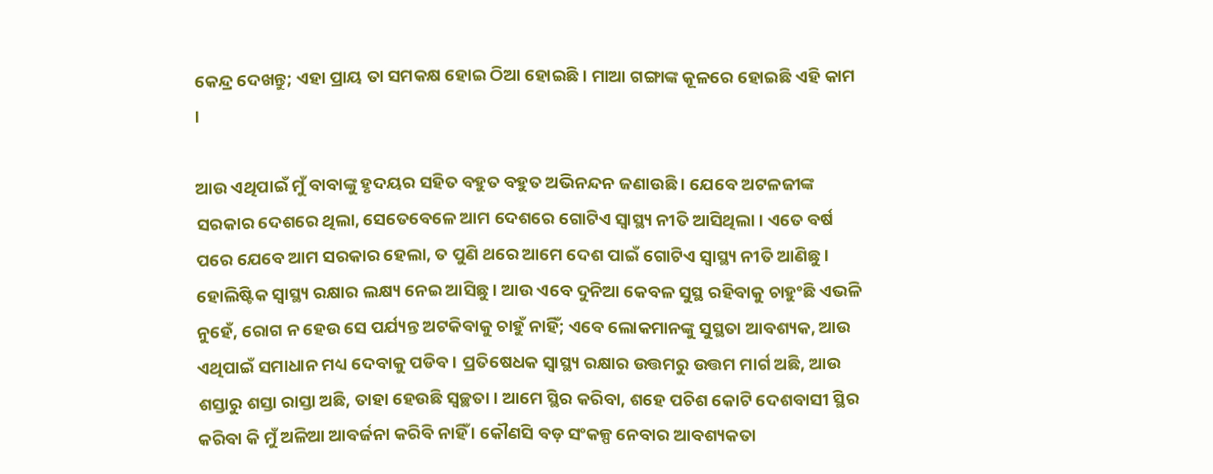କେନ୍ଦ୍ର ଦେଖନ୍ତୁ; ଏହା ପ୍ରାୟ ତା ସମକକ୍ଷ ହୋଇ ଠିଆ ହୋଇଛି । ମାଆ ଗଙ୍ଗାଙ୍କ କୂଳରେ ହୋଇଛି ଏହି କାମ ।

ଆଉ ଏଥିପାଇଁ ମୁଁ ବାବାଙ୍କୁ ହୃଦୟର ସହିତ ବହୁତ ବହୁତ ଅଭିନନ୍ଦନ ଜଣାଉଛି । ଯେବେ ଅଟଳଜୀଙ୍କ ସରକାର ଦେଶରେ ଥିଲା, ସେତେବେଳେ ଆମ ଦେଶରେ ଗୋଟିଏ ସ୍ୱାସ୍ଥ୍ୟ ନୀତି ଆସିଥିଲା । ଏତେ ବର୍ଷ ପରେ ଯେବେ ଆମ ସରକାର ହେଲା, ତ ପୁଣି ଥରେ ଆମେ ଦେଶ ପାଇଁ ଗୋଟିଏ ସ୍ୱାସ୍ଥ୍ୟ ନୀତି ଆଣିଛୁ । ହୋଲିଷ୍ଟିକ ସ୍ୱାସ୍ଥ୍ୟ ରକ୍ଷାର ଲକ୍ଷ୍ୟ ନେଇ ଆସିଛୁ । ଆଉ ଏବେ ଦୁନିଆ କେବଳ ସୁସ୍ଥ ରହିବାକୁ ଚାହୁଂଛି ଏଭଳି ନୁହେଁ, ରୋଗ ନ ହେଉ ସେ ପର୍ଯ୍ୟନ୍ତ ଅଟକିବାକୁ ଚାହୁଁ ନାହିଁ; ଏବେ ଲୋକମାନଙ୍କୁ ସୁସ୍ଥତା ଆବଶ୍ୟକ, ଆଉ ଏଥିପାଇଁ ସମାଧାନ ମଧ୍ୟ ଦେବାକୁ ପଡିବ । ପ୍ରତିଷେଧକ ସ୍ୱାସ୍ଥ୍ୟ ରକ୍ଷାର ଉତ୍ତମରୁ ଉତ୍ତମ ମାର୍ଗ ଅଛି, ଆଉ ଶସ୍ତାରୁ ଶସ୍ତା ରାସ୍ତା ଅଛି, ତାହା ହେଉଛି ସ୍ୱଚ୍ଛତା । ଆମେ ସ୍ଥିର କରିବା, ଶହେ ପଚିଶ କୋଟି ଦେଶବାସୀ ସ୍ଥିର କରିବା କି ମୁଁ ଅଳିଆ ଆବର୍ଜନା କରିବି ନାହିଁ । କୌଣସି ବଡ଼ ସଂକଳ୍ପ ନେବାର ଆବଶ୍ୟକତା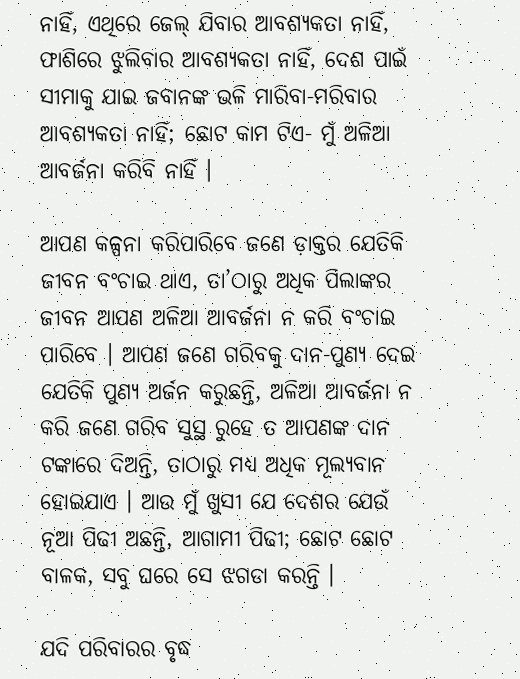ନାହିଁ, ଏଥିରେ ଜେଲ୍ ଯିବାର ଆବଶ୍ୟକତା ନାହିଁ, ଫାଶିରେ ଝୁଲିବାର ଆବଶ୍ୟକତା ନାହିଁ, ଦେଶ ପାଇଁ ସୀମାକୁ ଯାଇ ଜବାନଙ୍କ ଭଳି ମାରିବା-ମରିବାର ଆବଶ୍ୟକତା ନାହିଁ; ଛୋଟ କାମ ଟିଏ- ମୁଁ ଅଳିଆ ଆବର୍ଜନା କରିବି ନାହିଁ ।

ଆପଣ କଳ୍ପନା କରିପାରିବେ ଜଣେ ଡ଼ାକ୍ତର ଯେତିକି ଜୀବନ ବଂଚାଇ ଥାଏ, ତା’ଠାରୁ ଅଧିକ ପିଲାଙ୍କର ଜୀବନ ଆପଣ ଅଳିଆ ଆବର୍ଜନା ନ କରି ବଂଚାଇ ପାରିବେ । ଆପଣ ଜଣେ ଗରିବକୁ ଦାନ-ପୁଣ୍ୟ ଦେଇ ଯେତିକି ପୁଣ୍ୟ ଅର୍ଜନ କରୁଛନ୍ତି, ଅଳିଆ ଆବର୍ଜନା ନ କରି ଜଣେ ଗରିବ ସୁସ୍ଥ ରୁହେ ତ ଆପଣଙ୍କ ଦାନ ଟଙ୍କାରେ ଦିଅନ୍ତି, ତାଠାରୁ ମଧ୍ୟ ଅଧିକ ମୂଲ୍ୟବାନ ହୋଇଯାଏ । ଆଉ ମୁଁ ଖୁସୀ ଯେ ଦେଶର ଯେଉଁ ନୂଆ ପିଢୀ ଅଛନ୍ତି, ଆଗାମୀ ପିଢୀ; ଛୋଟ ଛୋଟ ବାଳକ, ସବୁ ଘରେ ସେ ଝଗଡା କରନ୍ତି ।

ଯଦି ପରିବାରର ବୃଦ୍ଧ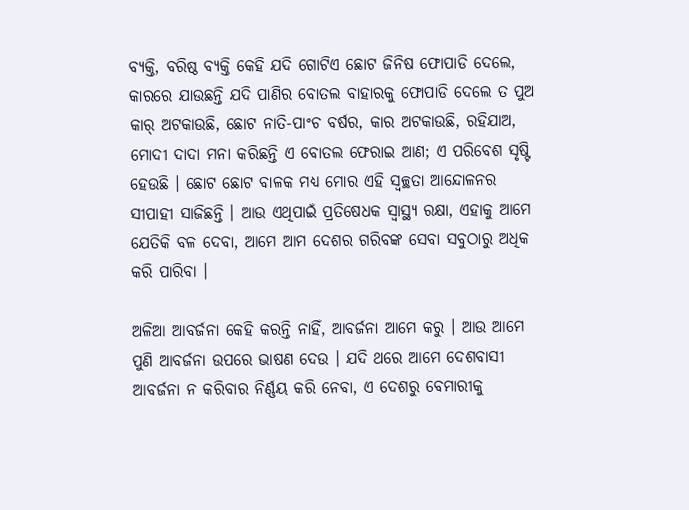ବ୍ୟକ୍ତି, ବରିଷ୍ଠ ବ୍ୟକ୍ତି କେହି ଯଦି ଗୋଟିଏ ଛୋଟ ଜିନିଷ ଫୋପାଡି ଦେଲେ, କାରରେ ଯାଉଛନ୍ତି ଯଦି ପାଣିର ବୋତଲ ବାହାରକୁ ଫୋପାଡି ଦେଲେ ତ ପୁଅ କାର୍ ଅଟକାଉଛି, ଛୋଟ ନାତି-ପାଂଚ ବର୍ଷର, କାର ଅଟକାଉଛି, ରହିଯାଅ, ମୋଦୀ ଦାଦା ମନା କରିଛନ୍ତି ଏ ବୋତଲ ଫେରାଇ ଆଣ; ଏ ପରିବେଶ ସୃଷ୍ଟି ହେଉଛି । ଛୋଟ ଛୋଟ ବାଳକ ମଧ୍ୟ ମୋର ଏହି ସ୍ୱଚ୍ଛତା ଆନ୍ଦୋଳନର ସୀପାହୀ ସାଜିଛନ୍ତି । ଆଉ ଏଥିପାଇଁ ପ୍ରତିଷେଧକ ସ୍ୱାସ୍ଥ୍ୟ ରକ୍ଷା, ଏହାକୁ ଆମେ ଯେତିକି ବଳ ଦେବା, ଆମେ ଆମ ଦେଶର ଗରିବଙ୍କ ସେବା ସବୁଠାରୁ ଅଧିକ କରି ପାରିବା ।

ଅଳିଆ ଆବର୍ଜନା କେହି କରନ୍ତି ନାହିଁ, ଆବର୍ଜନା ଆମେ କରୁ । ଆଉ ଆମେ ପୁଣି ଆବର୍ଜନା ଉପରେ ଭାଷଣ ଦେଉ । ଯଦି ଥରେ ଆମେ ଦେଶବାସୀ ଆବର୍ଜନା ନ କରିବାର ନିର୍ଣ୍ଣୟ କରି ନେବା, ଏ ଦେଶରୁ ବେମାରୀକୁ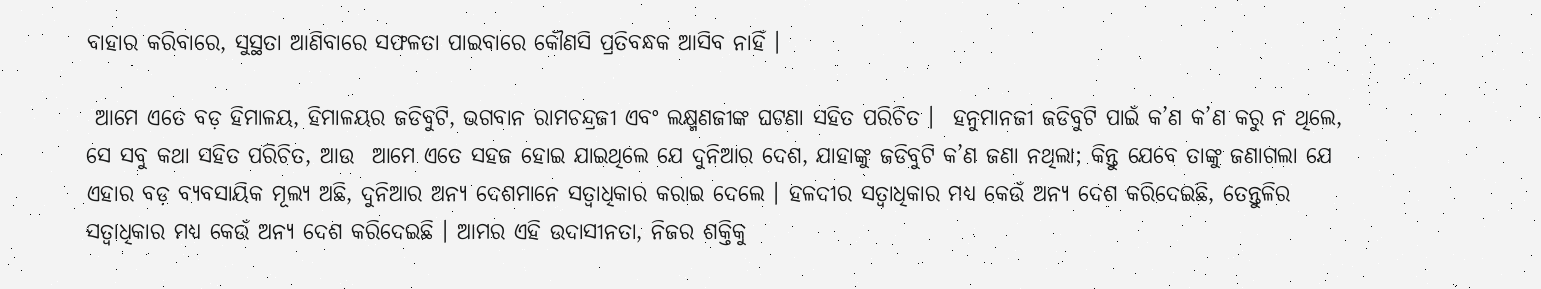ବାହାର କରିବାରେ, ସୁସ୍ଥତା ଆଣିବାରେ ସଫଳତା ପାଇବାରେ କୌଣସି ପ୍ରତିବନ୍ଧକ ଆସିବ ନାହିଁ ।

 ଆମେ ଏତେ ବଡ଼ ହିମାଳୟ, ହିମାଳୟର ଜଡିବୁଟି, ଭଗବାନ ରାମଚନ୍ଦ୍ରଜୀ ଏବଂ ଲକ୍ଷ୍ମଣଜୀଙ୍କ ଘଟଣା ସହିତ ପରିଚିତ ।  ହନୁମାନଜୀ ଜଡିବୁଟି ପାଇଁ କ’ଣ କ’ଣ କରୁ ନ ଥିଲେ, ସେ ସବୁ କଥା ସହିତ ପରିଚିତ, ଆଉ  ଆମେ ଏତେ ସହଜ ହୋଇ ଯାଇଥିଲେ ଯେ ଦୁନିଆର ଦେଶ, ଯାହାଙ୍କୁ ଜଡିବୁଟି କ’ଣ ଜଣା ନଥିଲା; କିନ୍ତୁ ଯେବେ ତାଙ୍କୁ ଜଣାଗଲା ଯେ ଏହାର ବଡ଼ ବ୍ୟବସାୟିକ ମୂଲ୍ୟ ଅଛି, ଦୁନିଆର ଅନ୍ୟ ଦେଶମାନେ ସତ୍ୱାଧିକାର କରାଇ ଦେଲେ । ହଳଦୀର ସତ୍ୱାଧିକାର ମଧ୍ୟ କେଉଁ ଅନ୍ୟ ଦେଶ କରିଦେଇଛି, ତେନ୍ତୁଳିର ସତ୍ୱାଧିକାର ମଧ୍ୟ କେଉଁ ଅନ୍ୟ ଦେଶ କରିଦେଇଛି । ଆମର ଏହି ଉଦାସୀନତା, ନିଜର ଶକ୍ତିକୁ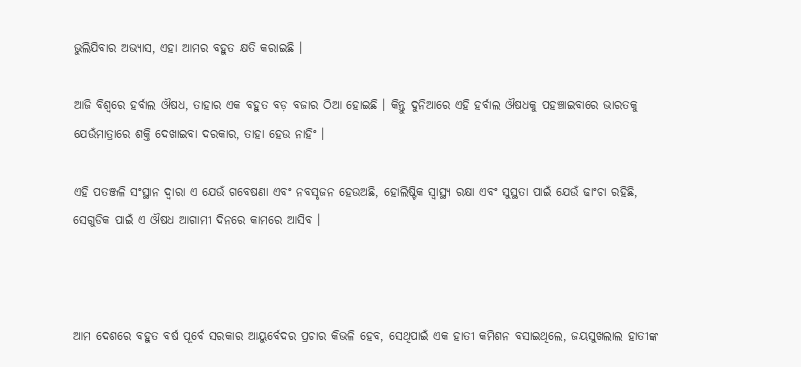ଭୁଲିଯିବାର ଅଭ୍ୟାସ, ଏହା ଆମର ବହୁତ କ୍ଷତି କରାଇଛି ।

ଆଜି ବିଶ୍ୱରେ ହର୍ବାଲ ଔଷଧ, ତାହାର ଏକ ବହୁତ ବଡ଼ ବଜାର ଠିଆ ହୋଇଛି । କିନ୍ତୁ ଦୁନିଆରେ ଏହି ହର୍ବାଲ ଔଷଧକୁ ପହଞ୍ଚାଇବାରେ ଭାରତକୁ ଯେଉଁମାତ୍ରାରେ ଶକ୍ତି ଦେଖାଇବା ଦରକାର, ତାହା ହେଉ ନାହିଂ ।

ଏହି ପତଞ୍ଜଳି ସଂସ୍ଥାନ ଦ୍ୱାରା ଏ ଯେଉଁ ଗବେଷଣା ଏବଂ ନବସୃଜନ ହେଉଅଛି, ହୋଲିଷ୍ଟିକ ସ୍ୱାସ୍ଥ୍ୟ ରକ୍ଷା ଏବଂ ସୁସ୍ଥତା ପାଇଁ ଯେଉଁ ଢାଂଚା ରହିଛି, ସେଗୁଡିକ ପାଇଁ ଏ ଔଷଧ ଆଗାମୀ ଦିନରେ କାମରେ ଆସିବ ।



ଆମ ଦେଶରେ ବହୁତ ବର୍ଷ ପୂର୍ବେ ସରକାର ଆୟୁର୍ବେଦର ପ୍ରଚାର କିଭଳି ହେବ, ସେଥିପାଇଁ ଏକ ହାତୀ କମିଶନ ବସାଇଥିଲେ, ଜୟସୁଖଲାଲ ହାତୀଙ୍କ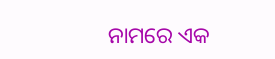ନାମରେ ଏକ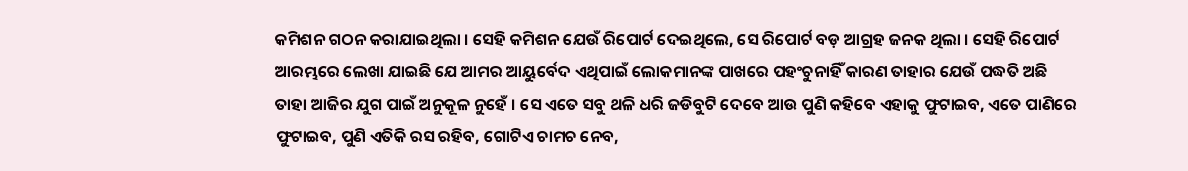କମିଶନ ଗଠନ କରାଯାଇଥିଲା । ସେହି କମିଶନ ଯେଉଁ ରିପୋର୍ଟ ଦେଇଥିଲେ, ସେ ରିପୋର୍ଟ ବଡ଼ ଆଗ୍ରହ ଜନକ ଥିଲା । ସେହି ରିପୋର୍ଟ ଆରମ୍ଭରେ ଲେଖା ଯାଇଛି ଯେ ଆମର ଆୟୁର୍ବେଦ ଏଥିପାଇଁ ଲୋକମାନଙ୍କ ପାଖରେ ପହଂଚୁନାହିଁ କାରଣ ତାହାର ଯେଉଁ ପଦ୍ଧତି ଅଛି ତାହା ଆଜିର ଯୁଗ ପାଇଁ ଅନୁକୂଳ ନୁହେଁ । ସେ ଏତେ ସବୁ ଥଳି ଧରି ଜଡିବୁଟି ଦେବେ ଆଉ ପୁଣି କହିବେ ଏହାକୁ ଫୁଟାଇବ, ଏତେ ପାଣିରେ ଫୁଟାଇବ, ପୁଣି ଏତିକି ରସ ରହିବ, ଗୋଟିଏ ଚାମଚ ନେବ,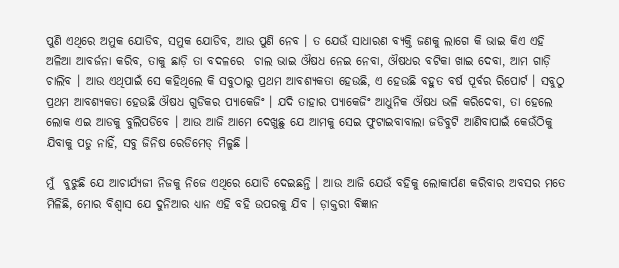ପୁଣି ଏଥିରେ ଅମୁକ ଯୋଡିବ, ସମୁକ ଯୋଡିବ, ଆଉ ପୁଣି ନେବ । ତ ଯେଉଁ ସାଧାରଣ ବ୍ୟକ୍ତି ଜଣକୁ ଲାଗେ କି ଭାଇ କିଏ ଏହି ଅଳିଆ ଆବର୍ଜନା କରିବ, ତାକୁ ଛାଡ଼ି ତା ବଦଳରେ  ଚାଲ ଭାଇ ଔଷଧ ନେଇ ନେବା, ଔଷଧର ବଟିକା ଖାଇ ଦେବା, ଆମ ଗାଡ଼ି ଚାଲିବ । ଆଉ ଏଥିପାଇଁ ସେ କହିଥିଲେ କି ସବୁଠାରୁ ପ୍ରଥମ ଆବଶ୍ୟକତା ହେଉଛି, ଏ ହେଉଛି ବହୁତ ବର୍ଷ ପୂର୍ବର ରିପୋର୍ଟ । ସବୁଠୁ ପ୍ରଥମ ଆବଶ୍ୟକତା ହେଉଛି ଔଷଧ ଗୁଡିକର ପ୍ୟାକେଜିଂ । ଯଦି ତାହାର ପ୍ୟାକେଜିଂ ଆଧୁନିକ ଔଷଧ ଭଳି କରିଦେବା, ତା ହେଲେ ଲୋକ ଏଇ ଆଡକୁ ବୁଲିପଡିବେ । ଆଉ ଆଜି ଆମେ ଦେଖୁଛୁ ଯେ ଆମକୁ ସେଇ ଫୁଟାଇବାବାଲା ଜଡିବୁଟି ଆଣିବାପାଇଁ କେଉଁଠିକୁ ଯିବାକୁ ପଡୁ ନାହିଁ, ସବୁ ଜିନିଷ ରେଡିମେଡ୍ ମିଳୁଛି ।

ମୁଁ  ବୁଝୁଛି ଯେ ଆଚାର୍ଯ୍ୟଜୀ ନିଜକୁ ନିଜେ ଏଥିରେ ଯୋଡି ଦେଇଛନ୍ତି । ଆଉ ଆଜି ଯେଉଁ ବହିକୁ ଲୋକାର୍ପଣ କରିବାର ଅବସର ମତେ ମିଳିଛି, ମୋର ବିଶ୍ୱାସ ଯେ ଦୁନିଆର ଧ୍ୟାନ ଏହି ବହି ଉପରକୁ ଯିବ । ଡ଼ାକ୍ତରୀ ବିଜ୍ଞାନ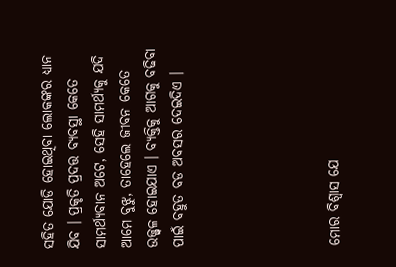ସହିତ ଯୋଡି ହୋଇଥିବା ଲୋକଙ୍କର ଧ୍ୟାନ ଯିବ । ପ୍ରକୃତି ପ୍ରଦତ୍ତ ବ୍ୟବସ୍ଥା କେତେ ସାମର୍ଥ୍ୟବାନ ଅଟେ, ସେହି ସାମର୍ଥ୍ୟକୁ ଯଦି ଆମେ ବୁଝୁ, ତାହେଲେ ଜୀବନ କେତେ ଉଜ୍ଜ୍ୱଳ ହୋଇଯାଏ । ବ୍ୟକ୍ତିକୁ ଆଗକୁ ବଢିବା ପାଇଁ ବହୁତ ବଡ ଅବସର ଦେଇଦିଏ ।





ମୋର ବିଶ୍ୱାସ ଯେ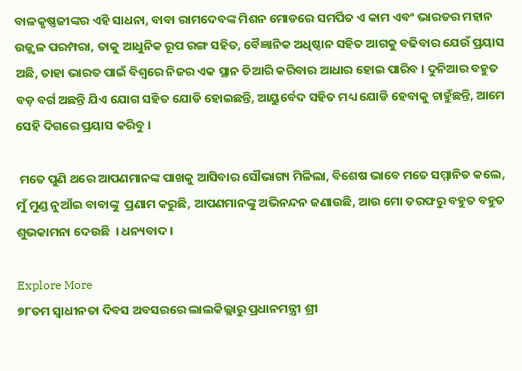ବାଳକୃଷ୍ଣଜୀଙ୍କର ଏହି ସାଧନା, ବାବା ରାମଦେବଙ୍କ ମିଶନ ମୋଡରେ ସମର୍ପିତ ଏ କାମ ଏବଂ ଭାରତର ମହାନ ଉଜ୍ଜ୍ୱଳ ପରମ୍ପରା, ତାକୁ ଆଧୁନିକ ରୂପ ରଙ୍ଗ ସହିତ, ବୈଜ୍ଞାନିକ ଅଧିଷ୍ଠାନ ସହିତ ଆଗକୁ ବଢିବାର ଯେଉଁ ପ୍ରୟାସ ଅଛି, ତାହା ଭାରତ ପାଇଁ ବିଶ୍ୱରେ ନିଜର ଏକ ସ୍ଥାନ ତିଆରି କରିବାର ଆଧାର ହୋଇ ପାରିବ । ଦୁନିଆର ବହୁତ ବଡ଼ ବର୍ଗ ଅଛନ୍ତି ଯିଏ ଯୋଗ ସହିତ ଯୋଡି ହୋଇଛନ୍ତି, ଆୟୁର୍ବେଦ ସହିତ ମଧ୍ୟ ଯୋଡି ହେବାକୁ ଚାହୁଁଛନ୍ତି, ଆମେ ସେହି ଦିଗରେ ପ୍ରୟାସ କରିବୁ ।

 ମତେ ପୁଣି ଥରେ ଆପଣମାନଙ୍କ ପାଖକୁ ଆସିବାର ସୌଭାଗ୍ୟ ମିଳିଲା, ବିଶେଷ ଭାବେ ମତେ ସମ୍ମାନିତ କଲେ, ମୁଁ ମୁଣ୍ଡ ନୁଆଁଇ ବାବାଙ୍କୁ  ପ୍ରଣାମ କରୁଛି, ଆପଣମାନଙ୍କୁ ଅଭିନନ୍ଦନ ଜଣାଉଛି, ଆଉ ମୋ ତରଫରୁ ବହୁତ ବହୁତ ଶୁଭକାମନା ଦେଉଛି  । ଧନ୍ୟବାଦ ।

Explore More
୭୮ତମ ସ୍ୱାଧୀନତା ଦିବସ ଅବସରରେ ଲାଲକିଲ୍ଲାରୁ ପ୍ରଧାନମନ୍ତ୍ରୀ ଶ୍ରୀ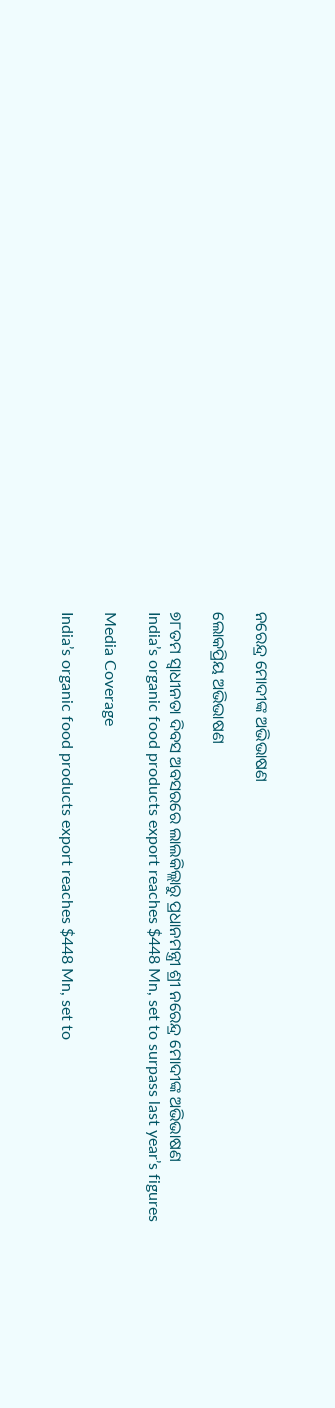ନରେନ୍ଦ୍ର ମୋଦୀଙ୍କ ଅଭିଭାଷଣ

ଲୋକପ୍ରିୟ ଅଭିଭାଷଣ

୭୮ତମ ସ୍ୱାଧୀନତା ଦିବସ ଅବସରରେ ଲାଲକିଲ୍ଲାରୁ ପ୍ରଧାନମନ୍ତ୍ରୀ ଶ୍ରୀ ନରେନ୍ଦ୍ର ମୋଦୀଙ୍କ ଅଭିଭାଷଣ
India’s organic food products export reaches $448 Mn, set to surpass last year’s figures

Media Coverage

India’s organic food products export reaches $448 Mn, set to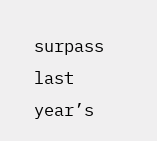surpass last year’s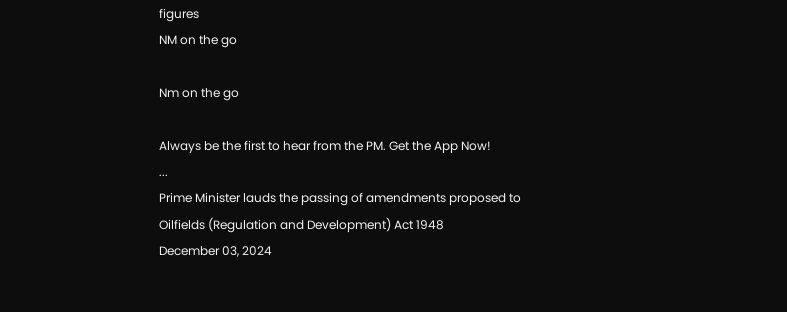figures
NM on the go

Nm on the go

Always be the first to hear from the PM. Get the App Now!
...
Prime Minister lauds the passing of amendments proposed to Oilfields (Regulation and Development) Act 1948
December 03, 2024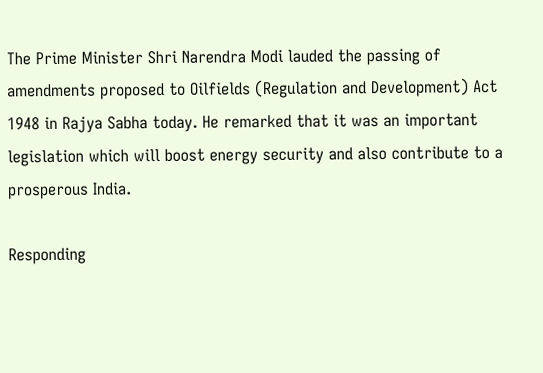The Prime Minister Shri Narendra Modi lauded the passing of amendments proposed to Oilfields (Regulation and Development) Act 1948 in Rajya Sabha today. He remarked that it was an important legislation which will boost energy security and also contribute to a prosperous India.

Responding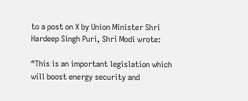to a post on X by Union Minister Shri Hardeep Singh Puri, Shri Modi wrote:

“This is an important legislation which will boost energy security and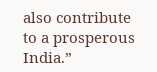also contribute to a prosperous India.”